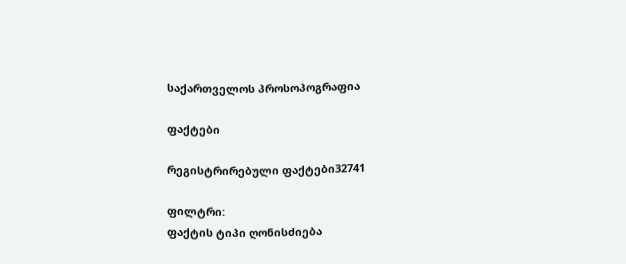საქართველოს პროსოპოგრაფია

ფაქტები

რეგისტრირებული ფაქტები32741

ფილტრი:
ფაქტის ტიპი ღონისძიება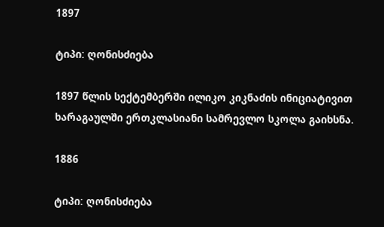1897

ტიპი: ღონისძიება

1897 წლის სექტემბერში ილიკო კიკნაძის ინიციატივით ხარაგაულში ერთკლასიანი სამრევლო სკოლა გაიხსნა.

1886

ტიპი: ღონისძიება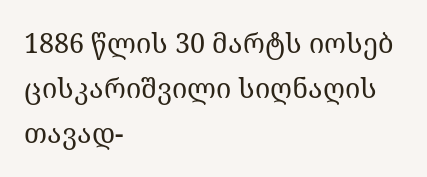1886 წლის 30 მარტს იოსებ ცისკარიშვილი სიღნაღის თავად-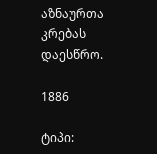აზნაურთა კრებას დაესწრო.

1886

ტიპი: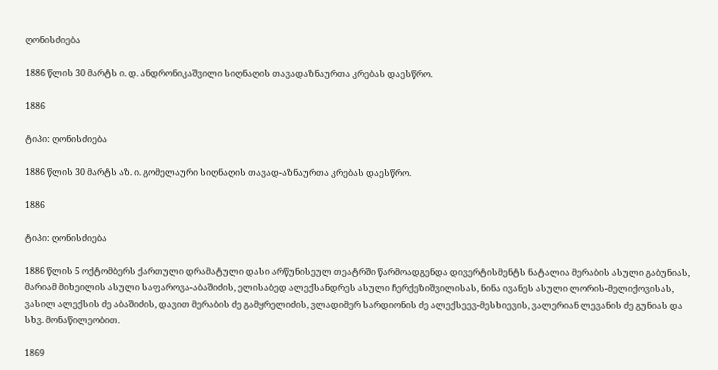ღონისძიება

1886 წლის 30 მარტს ი. დ. ანდრონიკაშვილი სიღნაღის თავადაზნაურთა კრებას დაესწრო.

1886

ტიპი: ღონისძიება

1886 წლის 30 მარტს აზ. ი. გომელაური სიღნაღის თავად-აზნაურთა კრებას დაესწრო.

1886

ტიპი: ღონისძიება

1886 წლის 5 ოქტომბერს ქართული დრამატული დასი არწუნისეულ თეატრში წარმოადგენდა დივერტისმენტს ნატალია მერაბის ასული გაბუნიას, მარიამ მიხეილის ასული საფაროვა-აბაშიძის, ელისაბედ ალექსანდრეს ასული ჩერქეზიშვილისას, ნინა ივანეს ასული ლორის-მელიქოვისას, ვასილ ალექსის ძე აბაშიძის, დავით მერაბის ძე გამყრელიძის, ვლადიმერ სარდიონის ძე ალექსეევ-მესხიევის, ვალერიან ლევანის ძე გუნიას და სხვ. მონაწილეობით.

1869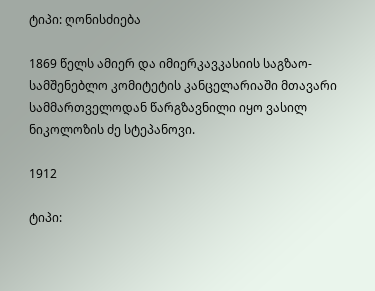ტიპი: ღონისძიება

1869 წელს ამიერ და იმიერკავკასიის საგზაო-სამშენებლო კომიტეტის კანცელარიაში მთავარი სამმართველოდან წარგზავნილი იყო ვასილ ნიკოლოზის ძე სტეპანოვი.

1912

ტიპი: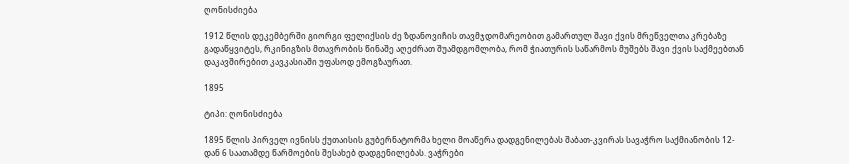ღონისძიება

1912 წლის დეკემბერში გიორგი ფელიქსის ძე ზდანოვიჩის თავმჯდომარეობით გამართულ შავი ქვის მრეწველთა კრებაზე გადაწყვიტეს, რკინიგზის მთავრობის წინაშე აღეძრათ შუამდგომლობა, რომ ჭიათურის საწარმოს მუშებს შავი ქვის საქმეებთან დაკავშირებით კავკასიაში უფასოდ ემოგზაურათ.

1895

ტიპი: ღონისძიება

1895 წლის პირველ ივნისს ქუთაისის გუბერნატორმა ხელი მოაწერა დადგენილებას შაბათ-კვირას სავაჭრო საქმიანობის 12-დან 6 საათამდე წარმოების შესახებ დადგენილებას. ვაჭრები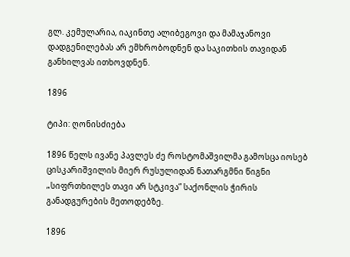გლ. კემულარია, იაკინთე ალიბეგოვი და მამაჯანოვი დადგენილებას არ ემხრობოდნენ და საკითხის თავიდან განხილვას ითხოვდნენ.

1896

ტიპი: ღონისძიება

1896 წელს ივანე პავლეს ძე როსტომაშვილმა გამოსცა იოსებ ცისკარიშვილის მიერ რუსულიდან ნათარგმნი წიგნი „სიფრთხილეს თავი არ სტკივა“ საქონლის ჭირის განადგურების მეთოდებზე.

1896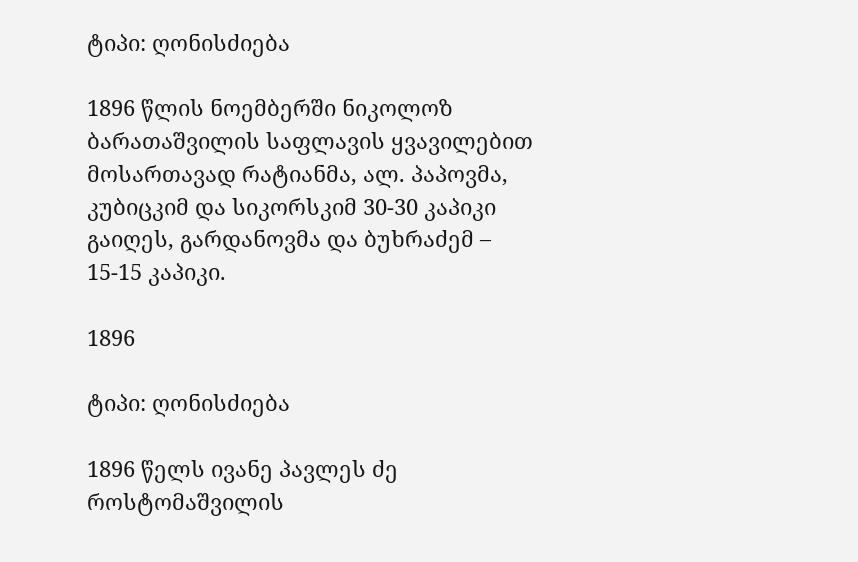ტიპი: ღონისძიება

1896 წლის ნოემბერში ნიკოლოზ ბარათაშვილის საფლავის ყვავილებით მოსართავად რატიანმა, ალ. პაპოვმა, კუბიცკიმ და სიკორსკიმ 30-30 კაპიკი გაიღეს, გარდანოვმა და ბუხრაძემ – 15-15 კაპიკი.

1896

ტიპი: ღონისძიება

1896 წელს ივანე პავლეს ძე როსტომაშვილის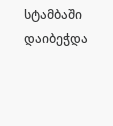სტამბაში დაიბეჭდა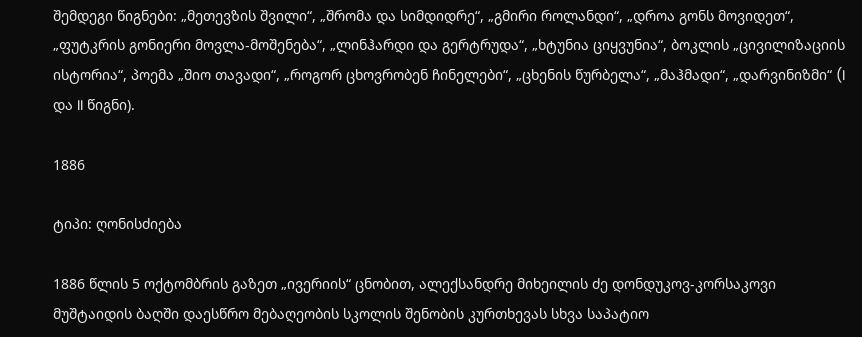შემდეგი წიგნები: „მეთევზის შვილი“, „შრომა და სიმდიდრე“, „გმირი როლანდი“, „დროა გონს მოვიდეთ“, „ფუტკრის გონიერი მოვლა-მოშენება“, „ლინჰარდი და გერტრუდა“, „ხტუნია ციყვუნია“, ბოკლის „ცივილიზაციის ისტორია“, პოემა „შიო თავადი“, „როგორ ცხოვრობენ ჩინელები“, „ცხენის წურბელა“, „მაჰმადი“, „დარვინიზმი“ (I და II წიგნი).

1886

ტიპი: ღონისძიება

1886 წლის 5 ოქტომბრის გაზეთ „ივერიის“ ცნობით, ალექსანდრე მიხეილის ძე დონდუკოვ-კორსაკოვი მუშტაიდის ბაღში დაესწრო მებაღეობის სკოლის შენობის კურთხევას სხვა საპატიო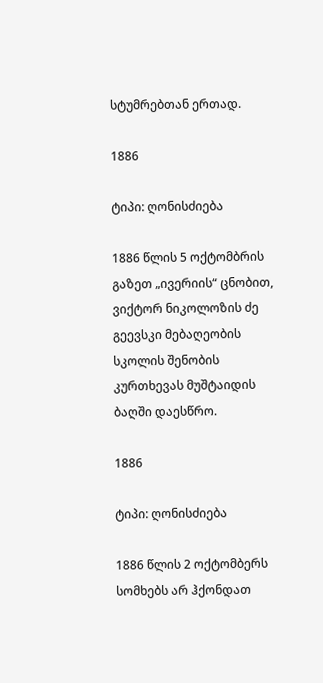სტუმრებთან ერთად.

1886

ტიპი: ღონისძიება

1886 წლის 5 ოქტომბრის გაზეთ „ივერიის“ ცნობით, ვიქტორ ნიკოლოზის ძე გეევსკი მებაღეობის სკოლის შენობის კურთხევას მუშტაიდის ბაღში დაესწრო.

1886

ტიპი: ღონისძიება

1886 წლის 2 ოქტომბერს სომხებს არ ჰქონდათ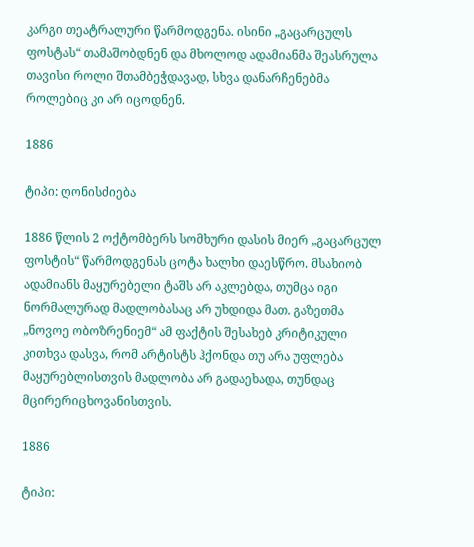კარგი თეატრალური წარმოდგენა. ისინი „გაცარცულს ფოსტას“ თამაშობდნენ და მხოლოდ ადამიანმა შეასრულა თავისი როლი შთამბეჭდავად, სხვა დანარჩენებმა როლებიც კი არ იცოდნენ.

1886

ტიპი: ღონისძიება

1886 წლის 2 ოქტომბერს სომხური დასის მიერ „გაცარცულ ფოსტის“ წარმოდგენას ცოტა ხალხი დაესწრო. მსახიობ ადამიანს მაყურებელი ტაშს არ აკლებდა, თუმცა იგი ნორმალურად მადლობასაც არ უხდიდა მათ. გაზეთმა „ნოვოე ობოზრენიემ“ ამ ფაქტის შესახებ კრიტიკული კითხვა დასვა, რომ არტისტს ჰქონდა თუ არა უფლება მაყურებლისთვის მადლობა არ გადაეხადა, თუნდაც მცირერიცხოვანისთვის.

1886

ტიპი: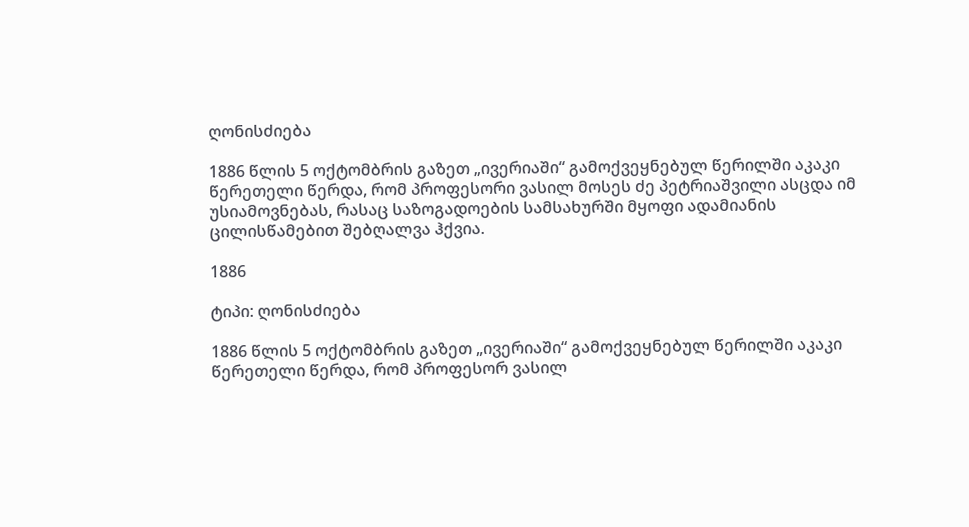ღონისძიება

1886 წლის 5 ოქტომბრის გაზეთ „ივერიაში“ გამოქვეყნებულ წერილში აკაკი წერეთელი წერდა, რომ პროფესორი ვასილ მოსეს ძე პეტრიაშვილი ასცდა იმ უსიამოვნებას, რასაც საზოგადოების სამსახურში მყოფი ადამიანის ცილისწამებით შებღალვა ჰქვია.

1886

ტიპი: ღონისძიება

1886 წლის 5 ოქტომბრის გაზეთ „ივერიაში“ გამოქვეყნებულ წერილში აკაკი წერეთელი წერდა, რომ პროფესორ ვასილ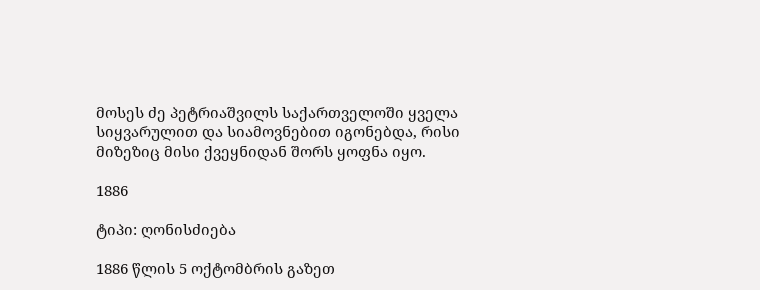მოსეს ძე პეტრიაშვილს საქართველოში ყველა სიყვარულით და სიამოვნებით იგონებდა, რისი მიზეზიც მისი ქვეყნიდან შორს ყოფნა იყო.

1886

ტიპი: ღონისძიება

1886 წლის 5 ოქტომბრის გაზეთ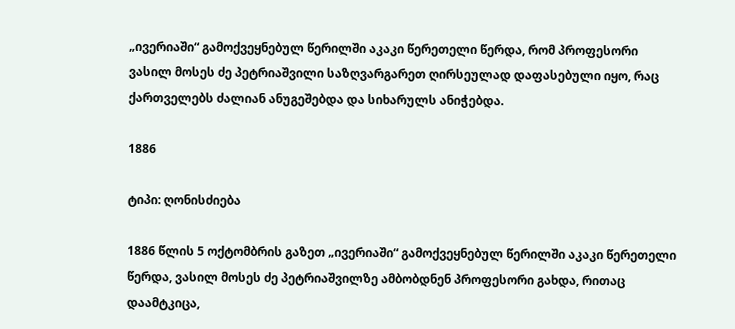„ივერიაში“ გამოქვეყნებულ წერილში აკაკი წერეთელი წერდა, რომ პროფესორი ვასილ მოსეს ძე პეტრიაშვილი საზღვარგარეთ ღირსეულად დაფასებული იყო, რაც ქართველებს ძალიან ანუგეშებდა და სიხარულს ანიჭებდა.

1886

ტიპი: ღონისძიება

1886 წლის 5 ოქტომბრის გაზეთ „ივერიაში“ გამოქვეყნებულ წერილში აკაკი წერეთელი წერდა, ვასილ მოსეს ძე პეტრიაშვილზე ამბობდნენ პროფესორი გახდა, რითაც დაამტკიცა,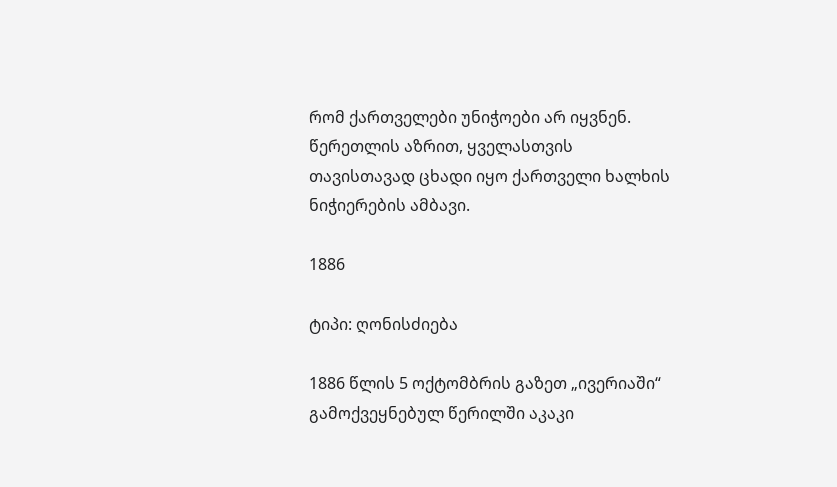რომ ქართველები უნიჭოები არ იყვნენ. წერეთლის აზრით, ყველასთვის თავისთავად ცხადი იყო ქართველი ხალხის ნიჭიერების ამბავი.

1886

ტიპი: ღონისძიება

1886 წლის 5 ოქტომბრის გაზეთ „ივერიაში“ გამოქვეყნებულ წერილში აკაკი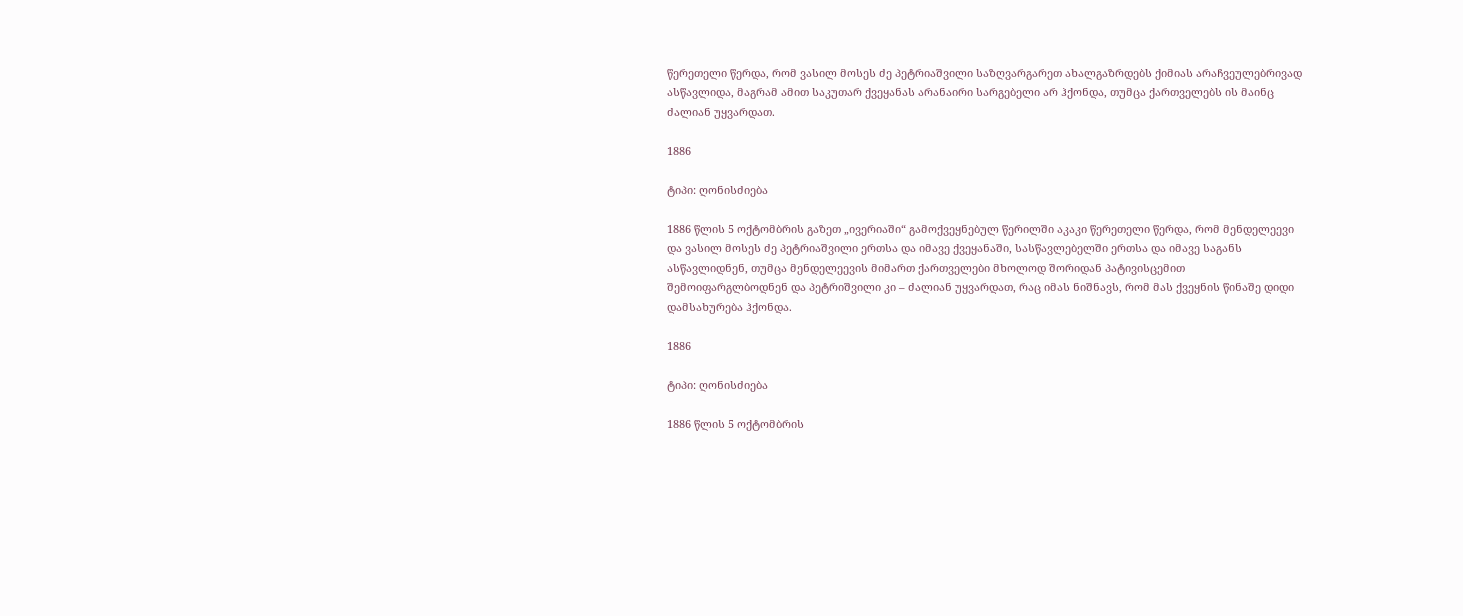წერეთელი წერდა, რომ ვასილ მოსეს ძე პეტრიაშვილი საზღვარგარეთ ახალგაზრდებს ქიმიას არაჩვეულებრივად ასწავლიდა, მაგრამ ამით საკუთარ ქვეყანას არანაირი სარგებელი არ ჰქონდა, თუმცა ქართველებს ის მაინც ძალიან უყვარდათ.

1886

ტიპი: ღონისძიება

1886 წლის 5 ოქტომბრის გაზეთ „ივერიაში“ გამოქვეყნებულ წერილში აკაკი წერეთელი წერდა, რომ მენდელეევი და ვასილ მოსეს ძე პეტრიაშვილი ერთსა და იმავე ქვეყანაში, სასწავლებელში ერთსა და იმავე საგანს ასწავლიდნენ, თუმცა მენდელეევის მიმართ ქართველები მხოლოდ შორიდან პატივისცემით შემოიფარგლბოდნენ და პეტრიშვილი კი – ძალიან უყვარდათ, რაც იმას ნიშნავს, რომ მას ქვეყნის წინაშე დიდი დამსახურება ჰქონდა.

1886

ტიპი: ღონისძიება

1886 წლის 5 ოქტომბრის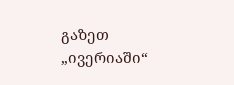გაზეთ „ივერიაში“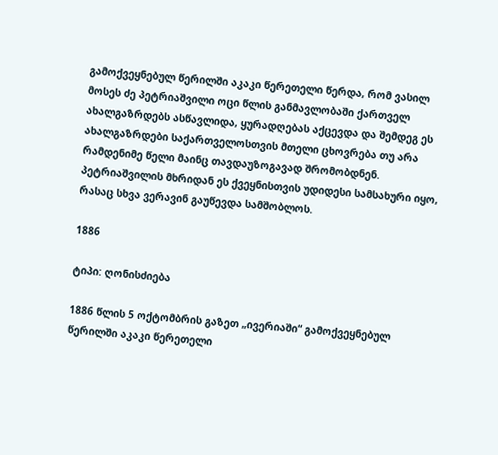გამოქვეყნებულ წერილში აკაკი წერეთელი წერდა, რომ ვასილ მოსეს ძე პეტრიაშვილი ოცი წლის განმავლობაში ქართველ ახალგაზრდებს ასწავლიდა, ყურადღებას აქცევდა და შემდეგ ეს ახალგაზრდები საქართველოსთვის მთელი ცხოვრება თუ არა რამდენიმე წელი მაინც თავდაუზოგავად შრომობდნენ. პეტრიაშვილის მხრიდან ეს ქვეყნისთვის უდიდესი სამსახური იყო, რასაც სხვა ვერავინ გაუწევდა სამშობლოს.

1886

ტიპი: ღონისძიება

1886 წლის 5 ოქტომბრის გაზეთ „ივერიაში“ გამოქვეყნებულ წერილში აკაკი წერეთელი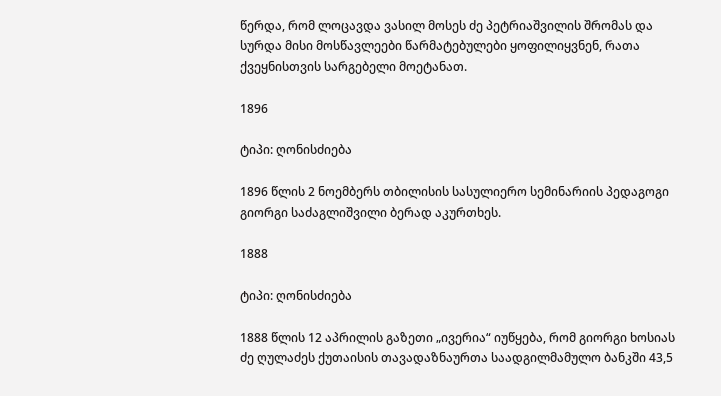წერდა, რომ ლოცავდა ვასილ მოსეს ძე პეტრიაშვილის შრომას და სურდა მისი მოსწავლეები წარმატებულები ყოფილიყვნენ, რათა ქვეყნისთვის სარგებელი მოეტანათ.

1896

ტიპი: ღონისძიება

1896 წლის 2 ნოემბერს თბილისის სასულიერო სემინარიის პედაგოგი გიორგი საძაგლიშვილი ბერად აკურთხეს.

1888

ტიპი: ღონისძიება

1888 წლის 12 აპრილის გაზეთი „ივერია“ იუწყება, რომ გიორგი ხოსიას ძე ღულაძეს ქუთაისის თავადაზნაურთა საადგილმამულო ბანკში 43,5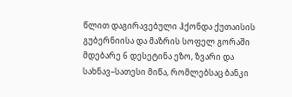წლით დაგირავებული ჰქონდა ქუთაისის გუბერნიისა და მაზრის სოფელ გორაში მდებარე 6 დესეტინა ეზო, ზვარი და სახნავ–სათესი მიწა, რომლებსაც ბანკი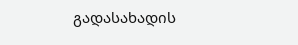გადასახადის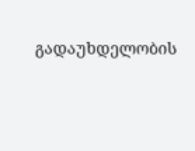გადაუხდელობის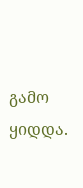გამო ყიდდა.